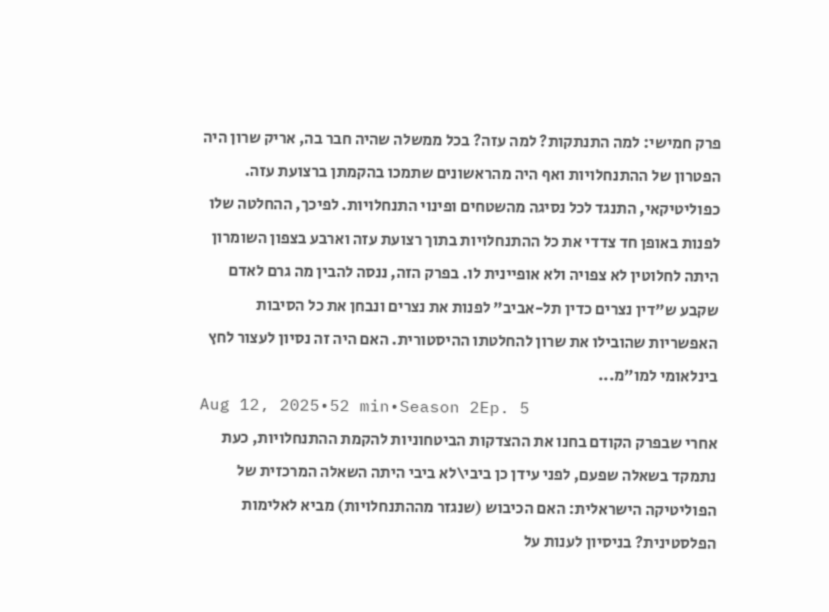פרק חמישי: למה התנתקות? למה עזה? בכל ממשלה שהיה חבר בה, אריק שרון היה הפטרון של ההתנחלויות ואף היה מהראשונים שתמכו בהקמתן ברצועת עזה. כפוליטיקאי, התנגד לכל נסיגה מהשטחים ופינוי התנחלויות. לפיכך, ההחלטה שלו לפנות באופן חד צדדי את כל ההתנחלויות בתוך רצועת עזה וארבע בצפון השומרון היתה לחלוטין לא צפויה ולא אופיינית לו. בפרק הזה, ננסה להבין מה גרם לאדם שקבע ש"דין נצרים כדין תל-אביב" לפנות את נצרים ונבחן את כל הסיבות האפשריות שהובילו את שרון להחלטתו ההיסטורית. האם היה זה נסיון לעצור לחץ בינלאומי למו״מ...
Aug 12, 2025•52 min•Season 2Ep. 5
אחרי שבפרק הקודם בחנו את ההצדקות הביטחוניות להקמת ההתנחלויות, כעת נתמקד בשאלה שפעם, לפני עידן כן ביבי\לא ביבי היתה השאלה המרכזית של הפוליטיקה הישראלית: האם הכיבוש (שנגזר מההתנחלויות) מביא לאלימות הפלסטינית? בניסיון לענות על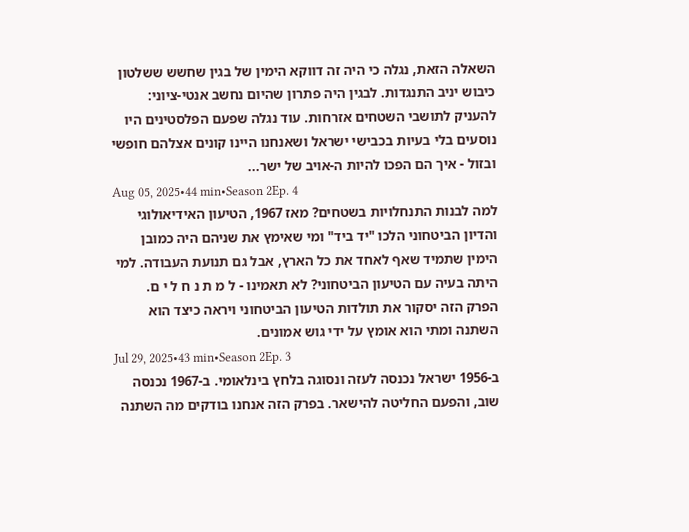השאלה הזאת, נגלה כי היה זה דווקא הימין של בגין שחשש ששלטון כיבוש יניב התנגדות. לבגין היה פתרון שהיום נחשב אנטי-ציוני: להעניק לתושבי השטחים אזרחות. עוד נגלה שפעם הפלסטינים היו נוסעים בלי בעיות בכבישי ישראל ושאנחנו היינו קונים אצלהם חופשי ובזול - איך הם הפכו להיות ה-אויב של ישר...
Aug 05, 2025•44 min•Season 2Ep. 4
למה לבנות התנחלויות בשטחים? מאז 1967, הטיעון האידיאולוגי והדיון הביטחוני הלכו "יד ביד" ומי שאימץ את שניהם היה כמובן הימין שתמיד שאף לאחד את כל הארץ, אבל גם תנועת העבודה. למי היתה בעיה עם הטיעון הביטחוני? לא תאמינו - ל מ ת נ ח ל י ם. הפרק הזה יסקור את תולדות הטיעון הביטחוני ויראה כיצד הוא השתנה ומתי הוא אומץ על ידי גוש אמונים.
Jul 29, 2025•43 min•Season 2Ep. 3
ב-1956 ישראל נכנסה לעזה ונסוגה בלחץ בינלאומי. ב-1967 נכנסה שוב, והפעם החליטה להישאר. בפרק הזה אנחנו בודקים מה השתנה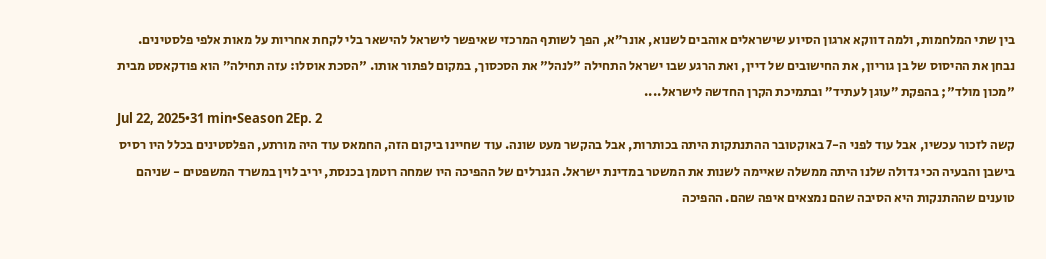בין שתי המלחמות, ולמה דווקא ארגון הסיוע שישראלים אוהבים לשנוא, אונר״א, הפך לשותף המרכזי שאיפשר לישראל להישאר בלי לקחת אחריות על מאות אלפי פלסטינים. נבחן את ההיסוס של בן גוריון, את החישובים של דיין, ואת הרגע שבו ישראל התחילה "לנהל" את הסכסוך, במקום לפתור אותו. "הסכת אוסלו: עזה תחילה״ הוא פודקאסט מבית "מכון מולד"; בהפקת ״עוגן לעתיד״ ובתמיכת הקרן החדשה לישראל....
Jul 22, 2025•31 min•Season 2Ep. 2
קשה לזכור עכשיו, אבל עוד לפני ה-7 באוקטובר ההתנתקות היתה בכותרות, אבל בהקשר מעט שונה. עוד שחיינו ביקום הזה, החמאס עוד היה מורתע, הפלסטינים בכלל היו רסיס בישבן והבעיה הכי גדולה שלנו היתה ממשלה שאיימה לשנות את המשטר במדינת ישראל. הגנרלים של ההפיכה היו שמחה רוטמן בכנסת, יריב לוין במשרד המשפטים - שניהם טוענים שההתנקות היא הסיבה שהם נמצאים איפה שהם. ההפיכה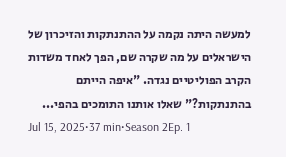למעשה היתה נקמה על ההתנתקות והזיכרון של הישראלים על מה שקרה שם, הפך לאחד משדות הקרב הפוליטיים נגדה. "איפה הייתם בהתנתקות?" שאלו אותנו התומכים בהפי...
Jul 15, 2025•37 min•Season 2Ep. 1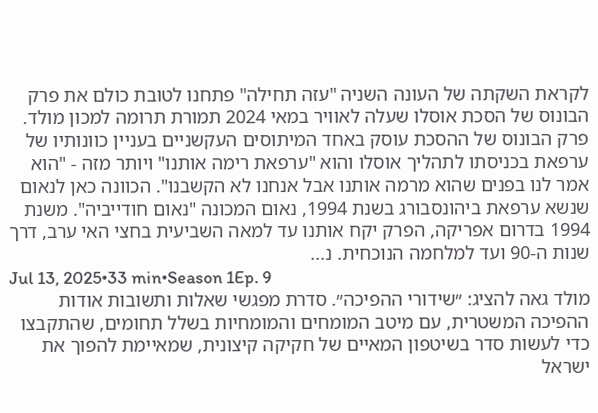לקראת השקתה של העונה השניה "עזה תחילה" פתחנו לטובת כולם את פרק הבונוס של הסכת אוסלו שעלה לאוויר במאי 2024 תמורת תרומה למכון מולד. פרק הבונוס של ההסכת עוסק באחד המיתוסים העקשניים בעניין כוונותיו של ערפאת בכניסתו לתהליך אוסלו והוא "ערפאת רימה אותנו" ויותר מזה - "הוא אמר לנו בפנים שהוא מרמה אותנו אבל אנחנו לא הקשבנו". הכוונה כאן לנאום שנשא ערפאת ביהונסבורג בשנת 1994, נאום המכונה "נאום חודייביה". משנת 1994 בדרום אפריקה, הפרק יקח אותנו עד למאה השביעית בחצי האי ערב, דרך שנות ה-90 ועד למלחמה הנוכחית. נ...
Jul 13, 2025•33 min•Season 1Ep. 9
מולד גאה להציג: ״שידורי ההפיכה״. סדרת מפגשי שאלות ותשובות אודות ההפיכה המשטרית, עם מיטב המומחים והמומחיות בשלל תחומים, שהתקבצו כדי לעשות סדר בשיטפון המאיים של חקיקה קיצונית, שמאיימת להפוך את ישראל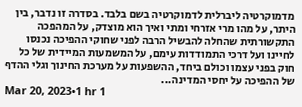מדמוקרטיה ליברלית לדמוקרטיה בשם בלבד. בסדרה זו נדבר, בין היתר, על מהו מרי אזרחי ומתי ואיך הוא מוצדק, על המהפכה התקשורתית שהחלה להבשיל הרבה לפני שחוקי ההפיכה נכנסו לחיינו ועל דרכי התמודדות עימם, על המשמעות המיידית של כל חוק בפני עצמו וכולם ביחד, ההשפעות על מערכת החינוך וגלי ההדף של ההפיכה על יחסי המדינה...
Mar 20, 2023•1 hr 1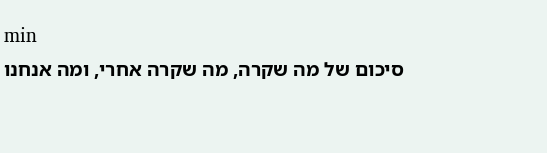min
סיכום של מה שקרה, מה שקרה אחרי, ומה אנחנו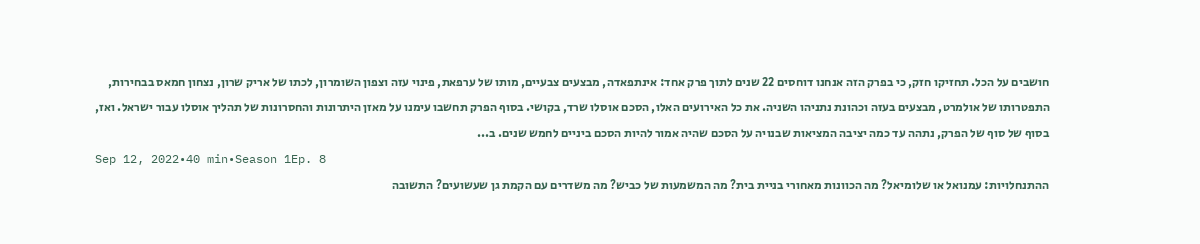חושבים על הכל. תחזיקו חזק, כי בפרק הזה אנחנו דוחסים 22 שנים לתוך פרק אחד: אינתפאדה, מבצעים צבעיים, מותו של ערפאת, פינוי עזה וצפון השומרון, לכתו של אריק שרון, נצחון חמאס בבחירות, התפטרותו של אולמרט, מבצעים בעזה וכהונת נתניהו השניה. את כל האירועים האלו, הסכם אוסלו שרד, בקושי. בסוף הפרק תחשבו עימנו על מאזן היתרונות והחסרונות של תהליך אוסלו עבור ישראל. ואז, בסוף של סוף של הפרק, נתהה עד כמה יציבה המציאות שבנויה על הסכם שהיה אמור להיות הסכם ביניים לחמש שנים. ב...
Sep 12, 2022•40 min•Season 1Ep. 8
ההתנחלויות: עמנואל או שלומיאל? מה הכוונות מאחורי בניית בית? מה המשמעות של כביש? מה משדרים עם הקמת גן שעשועים? התשובה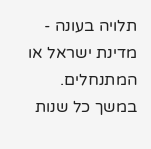תלויה בעונה - מדינת ישראל או המתנחלים. במשך כל שנות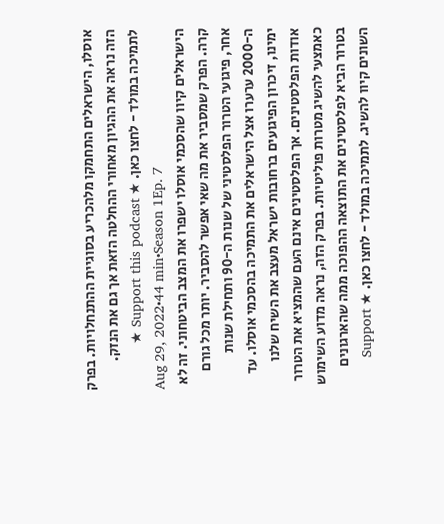אוסלו, הישראלים התחמקו מלהכריע בסוגיית ההתנחלויות. בפרק הזה נראה את ההגיון מאחורי ההחלטה הזאת אך גם את הנזק. לתמיכה במולד - לחצו כאן. ★ Support this podcast ★
Aug 29, 2022•44 min•Season 1Ep. 7
הישראלים קיוו שהסכמי אוסלו ישפרו את המצב הביטחוני. זה לא קרה. הפרק שמסביר את מה שאי אפשר להסביר. יותר מכל גורם אחר, פיגועי הטרור הפלסטיני של שנות ה-90 ותחילת שנות ה-2000 ערערו אצל הישראלים את התמיכה בהסכמי אוסלו. עד ימינו, זיכרון הפיגועים ברחובות ישראל מעצב את השיח שלנו אודות הפלסטינים. אך הפלסטינים אינם העם שהמציא את הטרור כאמצעי להשיג מטרות פוליטיות. בפרק הזה, נראה מדוע השימוש בטרור הביא לפלסטינים את התוצאה ההפוכה ממה שהארגונים השונים קיוו להשיג. לתמיכה במולד - לחצו כאן. ★ Support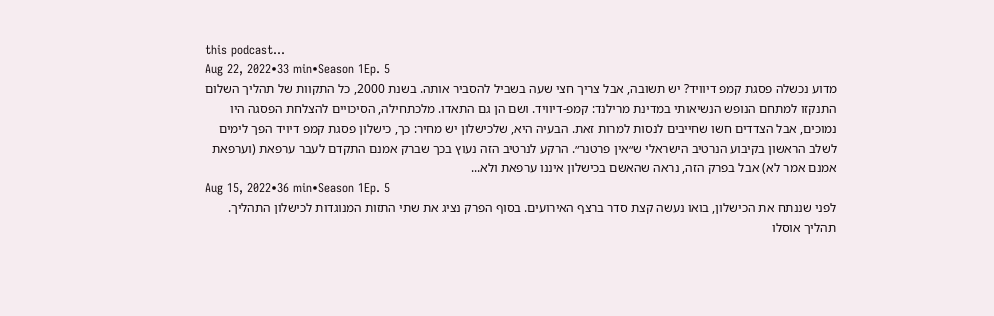this podcast...
Aug 22, 2022•33 min•Season 1Ep. 5
מדוע נכשלה פסגת קמפ דיוויד? יש תשובה, אבל צריך חצי שעה בשביל להסביר אותה. בשנת 2000, כל התקוות של תהליך השלום התנקזו למתחם הנופש הנשיאותי במדינת מרילנד: קמפ-דיוויד. ושם הן גם התאדו. מלכתחילה, הסיכויים להצלחת הפסגה היו נמוכים, אבל הצדדים חשו שחייבים לנסות למרות זאת. הבעיה היא, שלכישלון יש מחיר: כך, כישלון פסגת קמפ דיויד הפך לימים לשלב הראשון בקיבוע הנרטיב הישראלי ש״אין פרטנר״. הרקע לנרטיב הזה נעוץ בכך שברק אמנם התקדם לעבר ערפאת (וערפאת אמנם אמר לא) אבל בפרק הזה, נראה שהאשם בכישלון איננו ערפאת ולא...
Aug 15, 2022•36 min•Season 1Ep. 5
לפני שננתח את הכישלון, בואו נעשה קצת סדר ברצף האירועים. בסוף הפרק נציג את שתי התזות המנוגדות לכישלון התהליך. תהליך אוסלו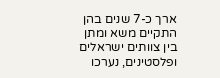ארך כ-7 שנים בהן התקיים משא ומתן בין צוותים ישראלים ופלסטינים, נערכו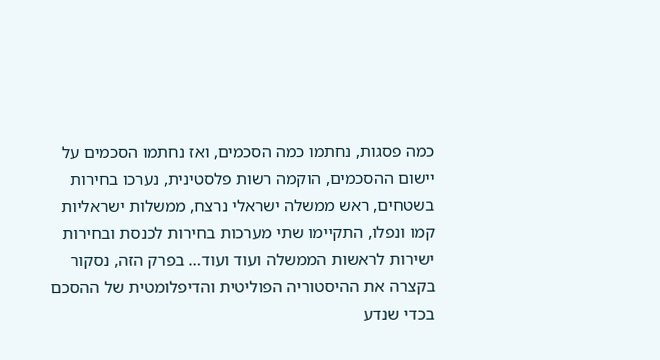כמה פסגות, נחתמו כמה הסכמים, ואז נחתמו הסכמים על יישום ההסכמים, הוקמה רשות פלסטינית, נערכו בחירות בשטחים, ראש ממשלה ישראלי נרצח, ממשלות ישראליות קמו ונפלו, התקיימו שתי מערכות בחירות לכנסת ובחירות ישירות לראשות הממשלה ועוד ועוד… בפרק הזה, נסקור בקצרה את ההיסטוריה הפוליטית והדיפלומטית של ההסכם בכדי שנדע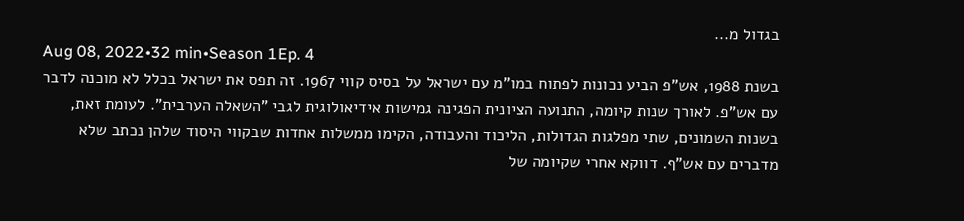בגדול מ...
Aug 08, 2022•32 min•Season 1Ep. 4
בשנת 1988, אש"פ הביע נכונות לפתוח במו"מ עם ישראל על בסיס קווי 1967. זה תפס את ישראל בכלל לא מוכנה לדבר עם אש"פ. לאורך שנות קיומה, התנועה הציונית הפגינה גמישות אידיאולוגית לגבי "השאלה הערבית". לעומת זאת, בשנות השמונים, שתי מפלגות הגדולות, הליכוד והעבודה, הקימו ממשלות אחדות שבקווי היסוד שלהן נכתב שלא מדברים עם אש"ף. דווקא אחרי שקיומה של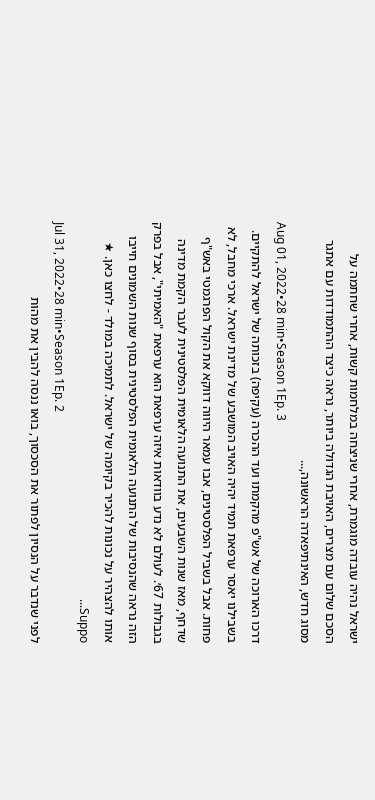ישראל נהיה עובדה מוגמרת, אחרי שניצחה במלחמות קשות, אחרי שחתמה על הסכם שלום עם מצרים, האויבת הגדולה ביותר, נראה כיצד ההתמודדות עם אתגר מסוג חדש, האינתיפאדה הראשונה,...
Aug 01, 2022•28 min•Season 1Ep. 3
דרכו הארוכה של אש"פ מהקמתו ועד ההכרה (עקיפה) בזכותה של ישראל להתקיים. בשבילנו יאסר ערפאת תמיד יהיה האויב המושבע של מדינת ישראל. ארכי מחבל, לא פחות. אבל בשביל הפלסטינים, אבו עמאר היווה דווקא את הקול הפרגמטי באש"ף שדחף, מאז שנות השבעים, את התנועה הלאומית הפלסטינית לעבר הקמת מדינה בגבולות 67׳. לעולם לא נדע בוודאות איזה ערפאת הוא ערפאת "האמיתי", אבל בפרק הזה נראה שהנסיבות של התנועה הלאומית הפלסטינית בסוף שנות השמונים חייבו אותו להצהיר על נכונות להכיר בקיומה של ישראל. לתמיכה במולד - לחצו כאן. ★ Suppo...
Jul 31, 2022•28 min•Season 1Ep. 2
לפני שנדבר על הנסיון לפתור את הסכסוך, בואו ננסה להבין את מהות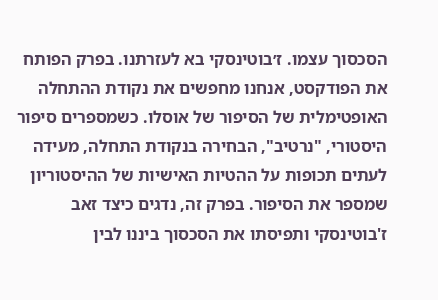הסכסוך עצמו. ז׳בוטינסקי בא לעזרתנו. בפרק הפותח את הפודקסט, אנחנו מחפשים את נקודת ההתחלה האופטימלית של הסיפור של אוסלו. כשמספרים סיפור היסטורי, "נרטיב", הבחירה בנקודת התחלה, מעידה לעתים תכופות על ההטיות האישיות של ההיסטוריון שמספר את הסיפור. בפרק זה, נדגים כיצד זאב ז'בוטינסקי ותפיסתו את הסכסוך ביננו לבין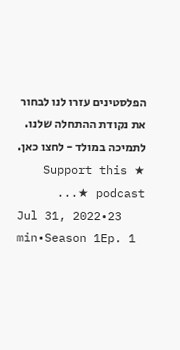הפלסטינים עזרו לנו לבחור את נקודת ההתחלה שלנו. לתמיכה במולד - לחצו כאן. ★ Support this podcast ★...
Jul 31, 2022•23 min•Season 1Ep. 1